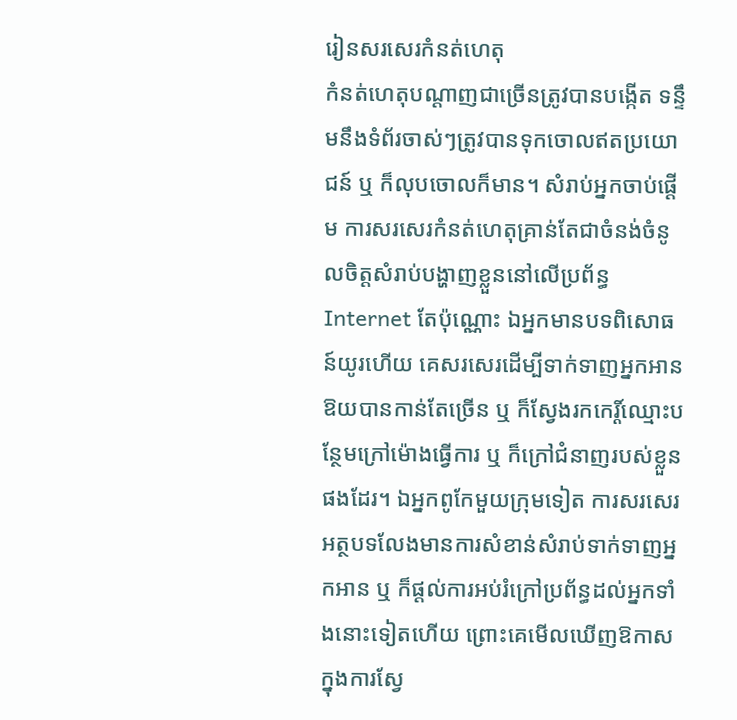រៀនសរសេរកំនត់ហេតុ
កំនត់ហេតុបណ្ដាញជាច្រើនត្រូវបានបង្កើត ទន្ទឹមនឹងទំព័រចាស់ៗត្រូវបានទុកចោលឥតប្រយោជន៍ ឬ ក៏លុបចោលក៏មាន។ សំរាប់អ្នកចាប់ផ្ដើម ការសរសេរកំនត់ហេតុគ្រាន់តែជាចំនង់ចំនូលចិត្តសំរាប់បង្ហាញខ្លួននៅលើប្រព័ន្ធ Internet តែប៉ុណ្ណោះ ឯអ្នកមានបទពិសោធន៍យូរហើយ គេសរសេរដើម្បីទាក់ទាញអ្នកអានឱយបានកាន់តែច្រើន ឬ ក៏ស្វែងរកកេរ្ដិ៍ឈ្មោះបន្ថែមក្រៅម៉ោងធ្វើការ ឬ ក៏ក្រៅជំនាញរបស់ខ្លួនផងដែរ។ ឯអ្នកពូកែមួយក្រុមទៀត ការសរសេរអត្ថបទលែងមានការសំខាន់សំរាប់ទាក់ទាញអ្នកអាន ឬ ក៏ផ្ដល់ការអប់រំក្រៅប្រព័ន្ធដល់អ្នកទាំងនោះទៀតហើយ ព្រោះគេមើលឃើញឱកាសក្នុងការស្វែ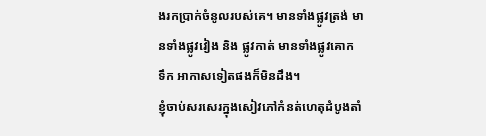ងរកប្រាក់ចំនូលរបស់គេ។ មានទាំងផ្លូវត្រង់ មានទាំងផ្លូវវៀង និង ផ្លូវកាត់ មានទាំងផ្លូវគោក ទឹក អាកាសទៀតផងក៏មិនដឹង។
ខ្ញុំចាប់សរសេរក្នុងសៀវភៅកំនត់ហេតុដំបូងតាំ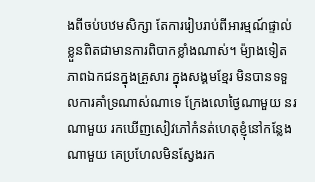ងពីចប់បឋមសិក្សា តែការរៀបរាប់ពីអារម្មណ៍ផ្ទាល់ខ្លួនពិតជាមានការពិបាកខ្លាំងណាស់។ ម៉្យាងទៀត ភាពឯកជនក្នុងគ្រួសារ ក្នុងសង្គមខ្មែរ មិនបានទទួលការគាំទ្រណាស់ណាទេ ក្រែងលោថ្ងៃណាមួយ នរណាមួយ រកឃើញសៀវភៅកំនត់ហេតុខ្ញុំនៅកន្លែងណាមួយ គេប្រហែលមិនស្វែងរក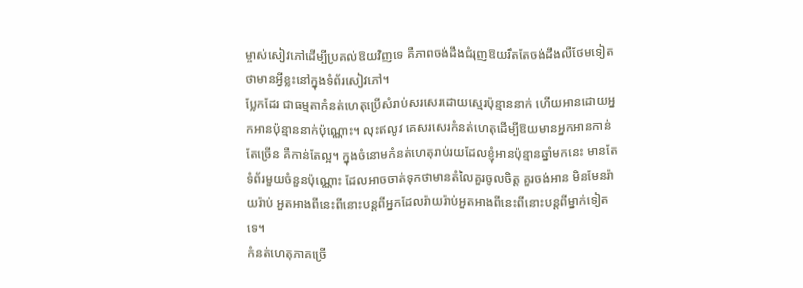ម្ចាស់សៀវភៅដើម្បីប្រគល់ឱយវិញទេ គឺភាពចង់ដឹងជំរុញឱយរឹតតែចង់ដឹងលឺថែមទៀតថាមានអ្វីខ្លះនៅក្នុងទំព័រសៀវភៅ។
ប្លែកដែរ ជាធម្មតាកំនត់ហេតុប្រើសំរាប់សរសេរដោយស្មេរប៉ុន្មាននាក់ ហើយអានដោយអ្នកអានប៉ុន្មាននាក់ប៉ុណ្ណោះ។ លុះឥលូវ គេសរសេរកំនត់ហេតុដើម្បីឱយមានអ្នកអានកាន់តែច្រើន គឺកាន់តែល្អ។ ក្នុងចំនោមកំនត់ហេតុរាប់រយដែលខ្ញុំអានប៉ុន្មានឆ្នាំមកនេះ មានតែទំព័រមួយចំនួនប៉ុណ្ណោះ ដែលអាចចាត់ទុកថាមានតំលៃគួរចូលចិត្ត គួរចង់អាន មិនមែនរ៉ាយរ៉ាប់ អួតអាងពីនេះពីនោះបន្តពីអ្នកដែលរ៉ាយរ៉ាប់អួតអាងពីនេះពីនោះបន្តពីម្នាក់ទៀតទេ។
កំនត់ហេតុភាគច្រើ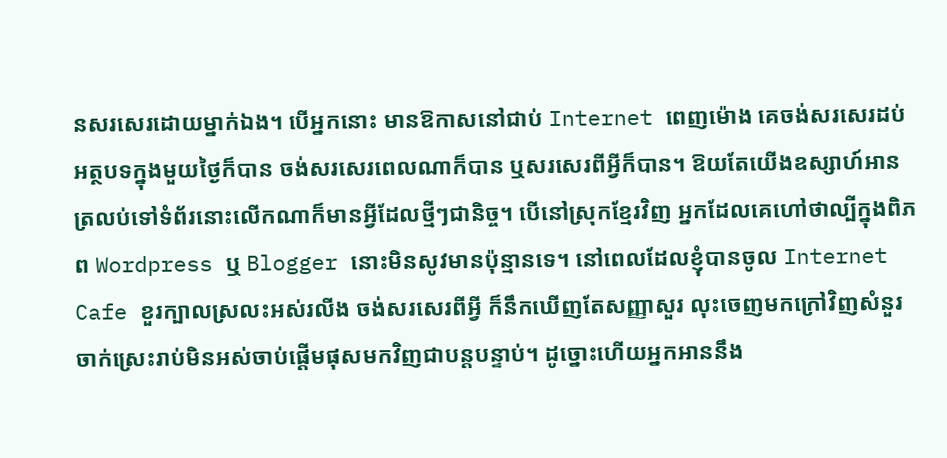នសរសេរដោយម្នាក់ឯង។ បើអ្នកនោះ មានឱកាសនៅជាប់ Internet ពេញម៉ោង គេចង់សរសេរដប់អត្ថបទក្នុងមួយថ្ងៃក៏បាន ចង់សរសេរពេលណាក៏បាន ឬសរសេរពីអ្វីក៏បាន។ ឱយតែយើងឧស្សាហ៍អាន ត្រលប់ទៅទំព័រនោះលើកណាក៏មានអ្វីដែលថ្មីៗជានិច្ច។ បើនៅស្រុកខ្មែរវិញ អ្នកដែលគេហៅថាល្បីក្នុងពិភព Wordpress ឬ Blogger នោះមិនសូវមានប៉ុន្មានទេ។ នៅពេលដែលខ្ញុំបានចូល Internet Cafe ខួរក្បាលស្រលះអស់រលីង ចង់សរសេរពីអ្វី ក៏នឹកឃើញតែសញ្ញាសួរ លុះចេញមកក្រៅវិញសំនួរចាក់ស្រេះរាប់មិនអស់ចាប់ផ្ដើមផុសមកវិញជាបន្តបន្ទាប់។ ដូច្នោះហើយអ្នកអាននឹង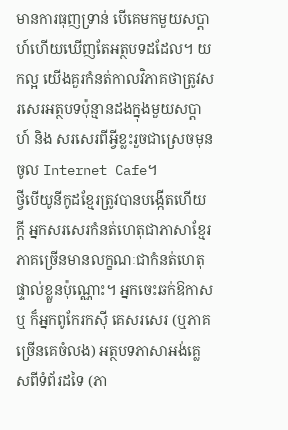មានការធុញទ្រាន់ បើគេមកមួយសប្ដាហ៍ហើយឃើញតែអត្ថបទដដែល។ យកល្អ យើងគួរកំនត់កាលវិភាគថាត្រូវសរសេរអត្ថបទប៉ុន្មានដងក្នុងមួយសប្ដាហ៍ និង សរសេរពីអ្វីខ្លះរួចជាស្រេចមុនចូល Internet Cafe។
ថ្វីបើយូនីកូដខ្មែរត្រូវបានបង្កើតហើយក្ដី អ្នកសរសេរកំនត់ហេតុជាភាសាខ្មែរភាគច្រើនមានលក្ខណៈជាកំនត់ហេតុផ្ទាល់ខ្លួនប៉ុណ្ណោះ។ អ្នកចេះឆក់ឱកាស ឬ ក៏អ្នកពូកែរកស៊ី គេសរសេរ (ឬភាគច្រើនគេចំលង) អត្ថបទភាសាអង់គ្លេសពីទំព័រដទៃ (ភា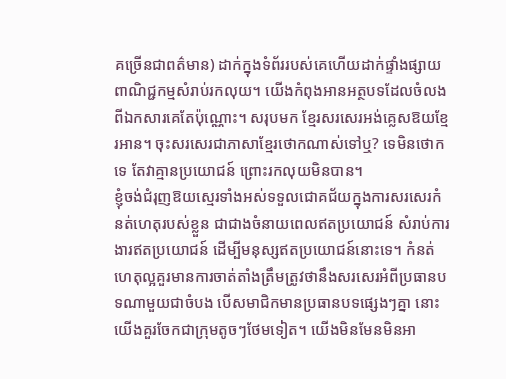គច្រើនជាពត៌មាន) ដាក់ក្នុងទំព័ររបស់គេហើយដាក់ផ្ទាំងផ្សាយពាណិជ្ជកម្មសំរាប់រកលុយ។ យើងកំពុងអានអត្ថបទដែលចំលងពីឯកសារគេតែប៉ុណ្ណោះ។ សរុបមក ខ្មែរសរសេរអង់គ្លេសឱយខ្មែរអាន។ ចុះសរសេរជាភាសាខ្មែរថោកណាស់ទៅឬ? ទេមិនថោកទេ តែវាគ្មានប្រយោជន៍ ព្រោះរកលុយមិនបាន។
ខ្ញុំចង់ជំរុញឱយស្មេរទាំងអស់ទទួលជោគជ័យក្នុងការសរសេរកំនត់ហេតុរបស់ខ្លួន ជាជាងចំនាយពេលឥតប្រយោជន៍ សំរាប់ការងារឥតប្រយោជន៍ ដើម្បីមនុស្សឥតប្រយោជន៍នោះទេ។ កំនត់ហេតុល្អគួរមានការចាត់តាំងត្រឹមត្រូវថានឹងសរសេរអំពីប្រធានបទណាមួយជាចំបង បើសមាជិកមានប្រធានបទផ្សេងៗគ្នា នោះយើងគួរចែកជាក្រុមតូចៗថែមទៀត។ យើងមិនមែនមិនអា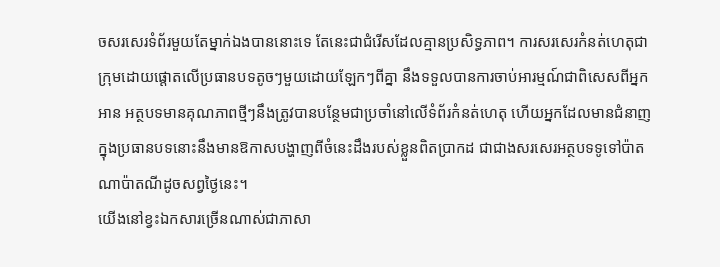ចសរសេរទំព័រមួយតែម្នាក់ឯងបាននោះទេ តែនេះជាជំរើសដែលគ្មានប្រសិទ្ធភាព។ ការសរសេរកំនត់ហេតុជាក្រុមដោយផ្ដោតលើប្រធានបទតូចៗមួយដោយឡែកៗពីគ្នា នឹងទទួលបានការចាប់អារម្មណ៍ជាពិសេសពីអ្នកអាន អត្ថបទមានគុណភាពថ្មីៗនឹងត្រូវបានបន្ថែមជាប្រចាំនៅលើទំព័រកំនត់ហេតុ ហើយអ្នកដែលមានជំនាញក្នុងប្រធានបទនោះនឹងមានឱកាសបង្ហាញពីចំនេះដឹងរបស់ខ្លួនពិតប្រាកដ ជាជាងសរសេរអត្ថបទទូទៅប៉ាតណាប៉ាតណីដូចសព្វថ្ងៃនេះ។
យើងនៅខ្វះឯកសារច្រើនណាស់ជាភាសា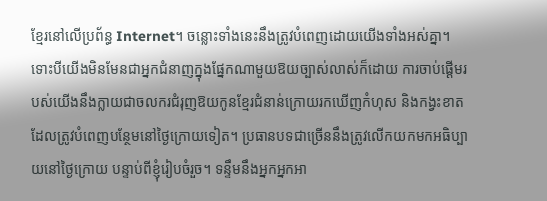ខ្មែរនៅលើប្រព័ន្ធ Internet។ ចន្លោះទាំងនេះនឹងត្រូវបំពេញដោយយើងទាំងអស់គ្នា។ ទោះបីយើងមិនមែនជាអ្នកជំនាញក្នុងផ្នែកណាមួយឱយច្បាស់លាស់ក៏ដោយ ការចាប់ផ្ដើមរបស់យើងនឹងក្លាយជាចលករជំរុញឱយកូនខ្មែរជំនាន់ក្រោយរកឃើញកំហុស និងកង្វះខាតដែលត្រូវបំពេញបន្ថែមនៅថ្ងៃក្រោយទៀត។ ប្រធានបទជាច្រើននឹងត្រូវលើកយកមកអធិប្បាយនៅថ្ងៃក្រោយ បន្ទាប់ពីខ្ញុំរៀបចំរួច។ ទន្ទឹមនឹងអ្នកអ្នកអា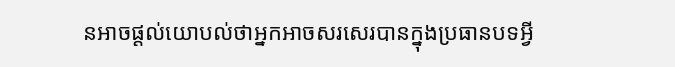នអាចផ្ដល់យោបល់ថាអ្នកអាចសរសេរបានក្នុងប្រធានបទអ្វី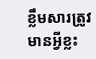ខ្លឹមសារត្រូវមានអ្វីខ្លះ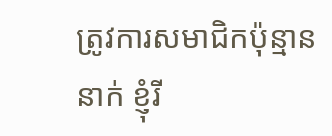ត្រូវការសមាជិកប៉ុន្មាននាក់ ខ្ញុំរី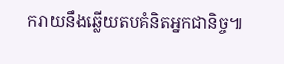ករាយនឹងឆ្លើយតបគំនិតអ្នកជានិច្ច៕